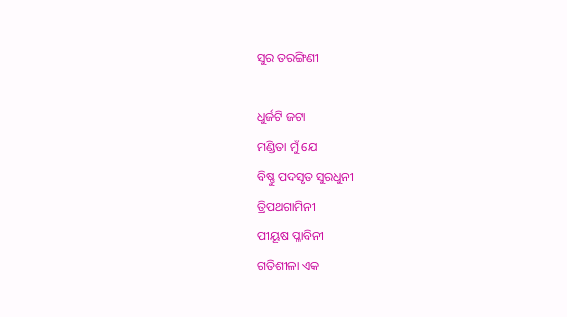ସୁର ତରଙ୍ଗିଣୀ

ଧୁର୍ଜଟି ଜଟା
ମଣ୍ଡିତା ମୁଁ ଯେ
ବିଷ୍ଣୁ ପଦସୃତ ସୁରଧୁନୀ
ତ୍ରିପଥଗାମିନୀ
ପୀୟୂଷ ପ୍ଳାବିନୀ
ଗତିଶୀଳା ଏକ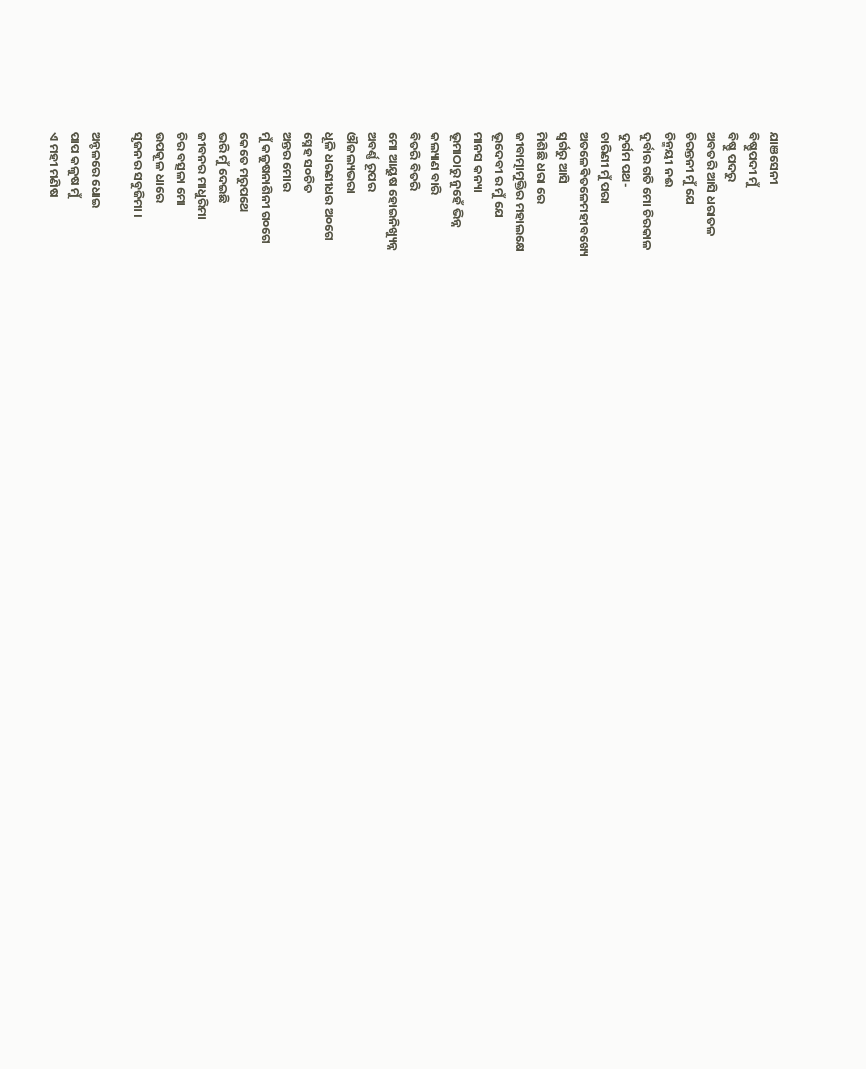ଯାଞସେନୀ
ବିଷ୍ଣୁପଦୀ ମୁଁ
ବିଷ୍ଣୁ ପଦରୁ
ଅବତରି ଆସି ଧରାତଳ
ଚିରନ୍ତନୀ ମୁଁ ଯେ
ଚିନ୍ମୟୀ ନଈ
ଦୁର୍ବାର ଗତି ମୋ ଚିରକାଳ
ଦୁର୍ଗମ ପଥ-
ଚାରିଣୀ ମୁଁ ପରା
ଅତଳେଵିତଳେମହୀବଖ୍ୟେ
ସ୍ୱର୍ଗରୁ ଆସି
ମିଶିଛି ଧରା ରେ
ଜୀବାତ୍ମାମୁକ୍ତିର ମହାଲକ୍ଷେ
ଭୂଦେବୀ ର ମୁଁ ଯେ
ମାନସ କନ୍ୟା
ଭୂମାଠାରୁ ନୁହେଁ ଭିନ୍ନ
କଲ୍ୟାଣ ବାରି
ବିତରି ବିତରି
ମୋ ଆୟୁଷ ହୋଇନିଖ୍ୟୁନ୍ନ
ଅବର୍ଣ୍ଣ ରୂପର
ଔଜଲ୍ୟଭରା
ଧୂଳି ଧରଣୀଧର ଅ୦ଗେ
ସ୍ନେହ ସ୦ଚିତ
ଅନ୍ତର ମୋର
ମୁଁ କଳୁଷନାଶିନୀ ଗ୦ଗେ
କେତେ ମରୁପଥେ
ଭରି ମୁଁ ଦେଇଛି
ଜୀବନର ମାଧୁରିମା
ଚିର ବତ୍ସଳା ମୋ
ଉପକୂଳ ଧାରେ
ସୃଜନର ସବୁଜିମା ।

ଅନ୍ଚଳରେ ଧୋଇ
ପାପ କଳୁଷ ମୁଁ
ଏ ମହୀ ମଣିଷ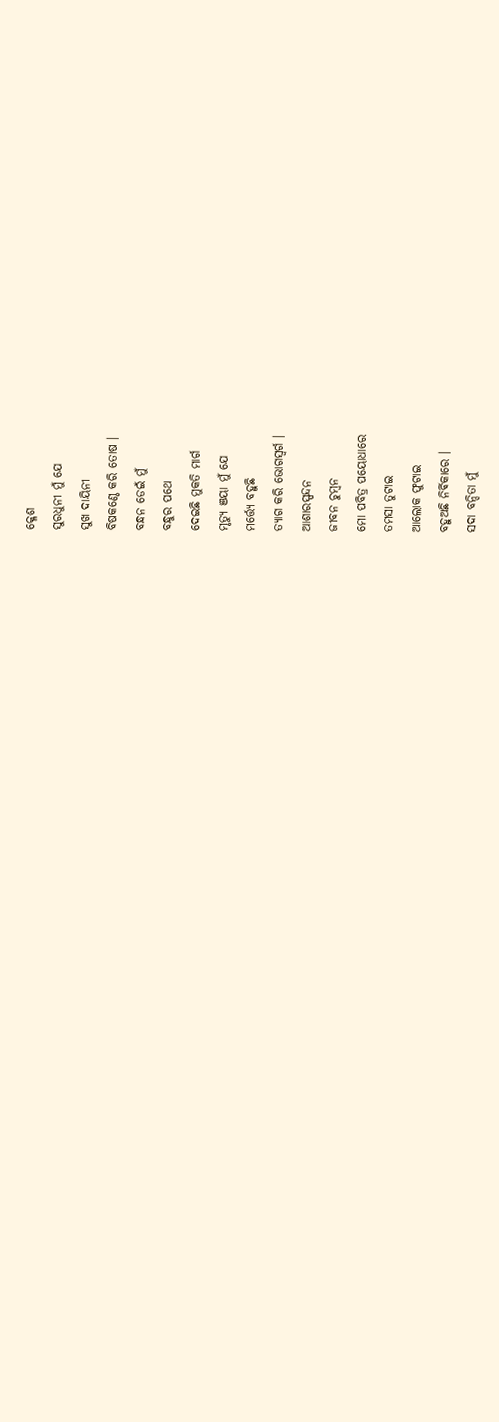କ୍ଳେଶ
ସୁରଧୁନୀ ମୁଁ ଯେ
ସୁଖ ଦାୟିନୀ
ବିଷକଣ୍ଠେ କରି ତୋଷ ।
ବନ୍ଧନ ଡେଇଁ ମୁଁ
ବନ୍ଧୁର ପଥେ
ଦେଇଛି ମୁକତି ମାର୍ଗ
ମୃତ୍ୟୁ ଞୟା ମୁଁ ଯେ
ମର୍ତ୍ତ୍ୟେ ବହୁଛି
ତ୍ୟାଗ କରି ଭୋଗସ୍ୱର୍ଗ ।
ଆଶାରସ୍ପନ୍ଦନ
ଜୀବନ ଚୁମ୍ବନ
ମୋ ପବିତ୍ର ପୟୋଧାରେ
ତମସା ତୁଟାଇ
ଆଲୋକ ଫୁଟାଇ
ବହୁଅଛି ନିର୍ଵିକାରେ ।
ସଦା ବନ୍ଦିତା ମୁଁ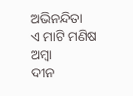ଅଭିନନ୍ଦିତା
ଏ ମାଟି ମଣିଷ ଅମ୍ବା
ଦୀନ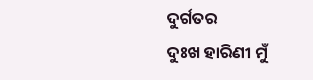ଦୁର୍ଗତର
ଦୁଃଖ ହାରିଣୀ ମୁଁ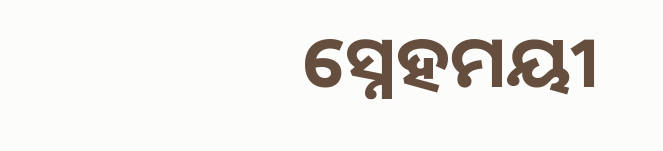ସ୍ନେହମୟୀ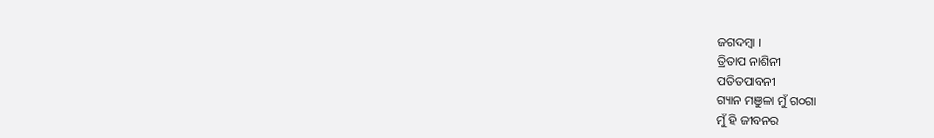ଜଗଦମ୍ବା ।
ତ୍ରିତାପ ନାଶିନୀ
ପତିତପାବନୀ
ଗ୍ୟାନ ମଞୁଳା ମୁଁ ଗ୦ଗା
ମୁଁ ହି ଜୀବନର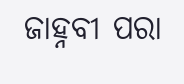ଜାହ୍ନବୀ ପରା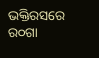ଭକ୍ତିରସରେ ର୦ଗା